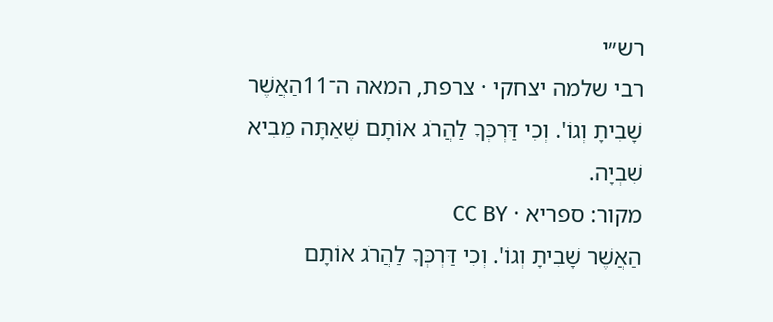רש״י
רבי שלמה יצחקי · צרפת, המאה ה־11הַאֲשֶׁר שָׁבִיתָ וְגוֹ'. וְכִי דַּרְכְּךָ לַהֲרֹג אוֹתָם שֶׁאַתָּה מֵבִיא שִׁבְיָה.
מקור: ספריא · CC BY
הַאֲשֶׁר שָׁבִיתָ וְגוֹ'. וְכִי דַּרְכְּךָ לַהֲרֹג אוֹתָם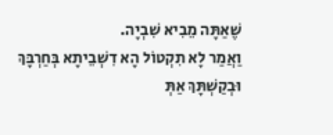שֶׁאַתָּה מֵבִיא שִׁבְיָה.
וַאֲמַר לָא תִקְטוֹל הָא דִשְׁבֵיתָא בְּחַרְבָּךְ וּבְקַשְׁתָּךְ אַתְּ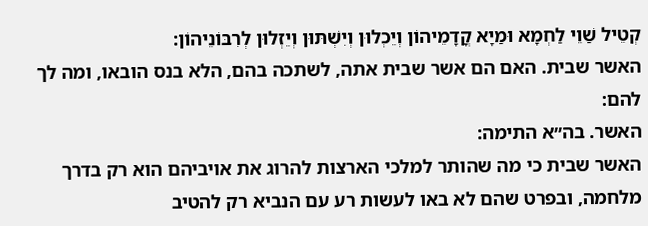קְטֵיל שַׁוֵי לַחְמָא וּמַיָא קֳדָמֵיהוֹן וְיֵכְלוּן וְיִשְׁתּוּן וְיֵזְלוּן לְרִבּוֹנֵיהוֹן:
האשר שבית. האם הם אשר שבית אתה, לשתכה בהם, הלא בנס הובאו, ומה לך להם:
האשר. בה״א התימה:
האשר שבית כי מה שהותר למלכי הארצות להרוג את אויביהם הוא רק בדרך מלחמה, ובפרט שהם לא באו לעשות רע עם הנביא רק להטיב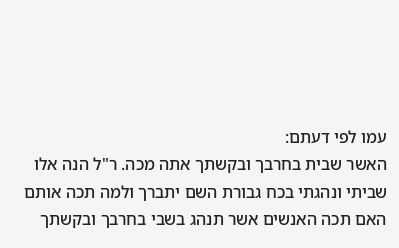עמו לפי דעתם:
האשר שבית בחרבך ובקשתך אתה מכה. ר"ל הנה אלו שביתי ונהגתי בכח גבורת השם יתברך ולמה תכה אותם האם תכה האנשים אשר תנהג בשבי בחרבך ובקשתך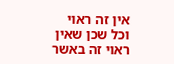אין זה ראוי וכל שכן שאין ראוי זה באשר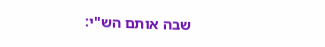שבה אותם הש"י: